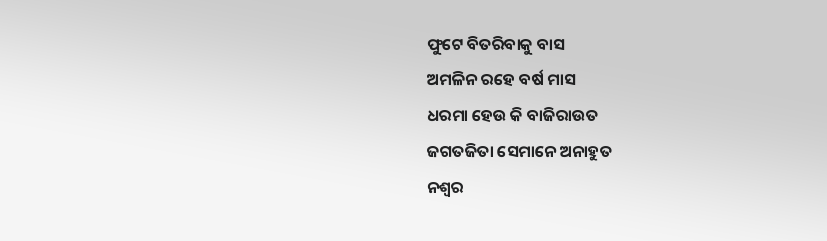ଫୁଟେ ବିତରିବାକୁ ବାସ
ଅମଳିନ ରହେ ବର୍ଷ ମାସ
ଧରମା ହେଉ କି ବାଜିରାଉତ
ଜଗତଜିତା ସେମାନେ ଅନାହୁତ
ନଶ୍ୱର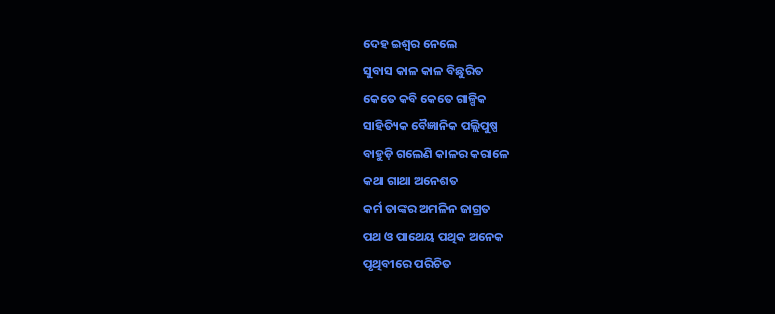ଦେହ ଇଶ୍ୱର ନେଲେ
ସୁବାସ କାଳ କାଳ ବିଛୁରିତ
କେତେ କବି କେତେ ଗାଳ୍ପିକ
ସାହିତ୍ୟିକ ବୈଜ୍ଞାନିକ ପଲ୍ଲିପୁଷ୍ପ
ବାହୁଡ଼ି ଗଲେଣି କାଳର କରାଳେ
କଥା ଗାଥା ଅନେଶତ
କର୍ମ ତାଙ୍କର ଅମଳିନ ଜାଗ୍ରତ
ପଥ ଓ ପାଥେୟ ପଥିକ ଅନେକ
ପୃଥିବୀରେ ପରିଚିତ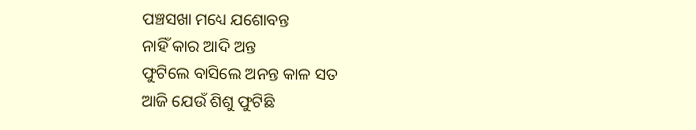ପଞ୍ଚସଖା ମଧ୍ୟେ ଯଶୋବନ୍ତ
ନାହିଁ କାର ଆଦି ଅନ୍ତ
ଫୁଟିଲେ ବାସିଲେ ଅନନ୍ତ କାଳ ସତ
ଆଜି ଯେଉଁ ଶିଶୁ ଫୁଟିଛି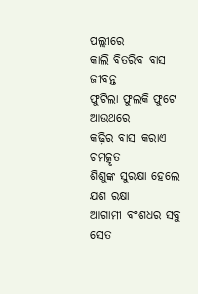ପଲ୍ଲୀରେ
କାଲି ବିତରିବ ବାସ ଜୀବନ୍ତ
ଫୁଟିଲା ଫୁଲକି ଫୁଟେ ଆଉଥରେ
କଢ଼ିର ବାସ କରାଏ ଚମତ୍କୃତ
ଶିଶୁଙ୍କ ସୁରକ୍ଷା ହେଲେ ଯଶ ରକ୍ଷା
ଆଗାମୀ ବଂଶଧର ସବୁ ସେତ